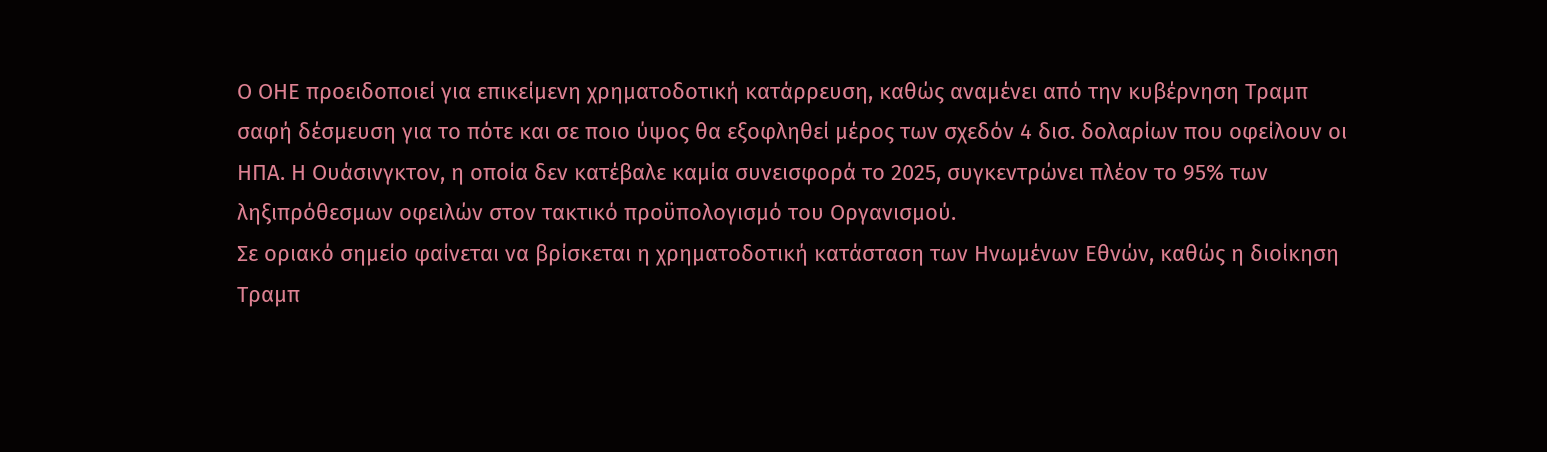Ο ΟΗΕ προειδοποιεί για επικείμενη χρηματοδοτική κατάρρευση, καθώς αναμένει από την κυβέρνηση Τραμπ σαφή δέσμευση για το πότε και σε ποιο ύψος θα εξοφληθεί μέρος των σχεδόν 4 δισ. δολαρίων που οφείλουν οι ΗΠΑ. Η Ουάσινγκτον, η οποία δεν κατέβαλε καμία συνεισφορά το 2025, συγκεντρώνει πλέον το 95% των ληξιπρόθεσμων οφειλών στον τακτικό προϋπολογισμό του Οργανισμού.
Σε οριακό σημείο φαίνεται να βρίσκεται η χρηματοδοτική κατάσταση των Ηνωμένων Εθνών, καθώς η διοίκηση Τραμπ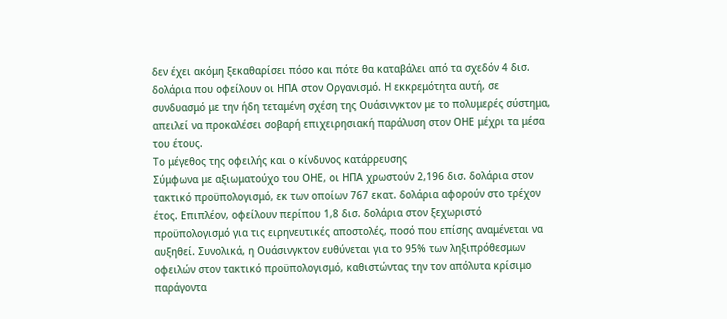δεν έχει ακόμη ξεκαθαρίσει πόσο και πότε θα καταβάλει από τα σχεδόν 4 δισ. δολάρια που οφείλουν οι ΗΠΑ στον Οργανισμό. Η εκκρεμότητα αυτή, σε συνδυασμό με την ήδη τεταμένη σχέση της Ουάσινγκτον με το πολυμερές σύστημα, απειλεί να προκαλέσει σοβαρή επιχειρησιακή παράλυση στον ΟΗΕ μέχρι τα μέσα του έτους.
Το μέγεθος της οφειλής και ο κίνδυνος κατάρρευσης
Σύμφωνα με αξιωματούχο του ΟΗΕ, οι ΗΠΑ χρωστούν 2,196 δισ. δολάρια στον τακτικό προϋπολογισμό, εκ των οποίων 767 εκατ. δολάρια αφορούν στο τρέχον έτος. Επιπλέον, οφείλουν περίπου 1,8 δισ. δολάρια στον ξεχωριστό προϋπολογισμό για τις ειρηνευτικές αποστολές, ποσό που επίσης αναμένεται να αυξηθεί. Συνολικά, η Ουάσινγκτον ευθύνεται για το 95% των ληξιπρόθεσμων οφειλών στον τακτικό προϋπολογισμό, καθιστώντας την τον απόλυτα κρίσιμο παράγοντα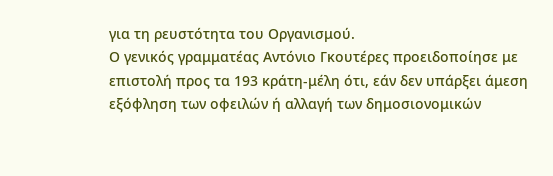για τη ρευστότητα του Οργανισμού.
Ο γενικός γραμματέας Αντόνιο Γκουτέρες προειδοποίησε με επιστολή προς τα 193 κράτη-μέλη ότι, εάν δεν υπάρξει άμεση εξόφληση των οφειλών ή αλλαγή των δημοσιονομικών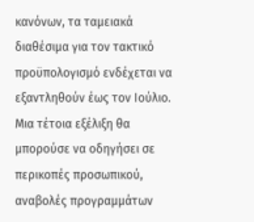κανόνων, τα ταμειακά διαθέσιμα για τον τακτικό προϋπολογισμό ενδέχεται να εξαντληθούν έως τον Ιούλιο. Μια τέτοια εξέλιξη θα μπορούσε να οδηγήσει σε περικοπές προσωπικού, αναβολές προγραμμάτων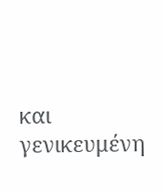και γενικευμένη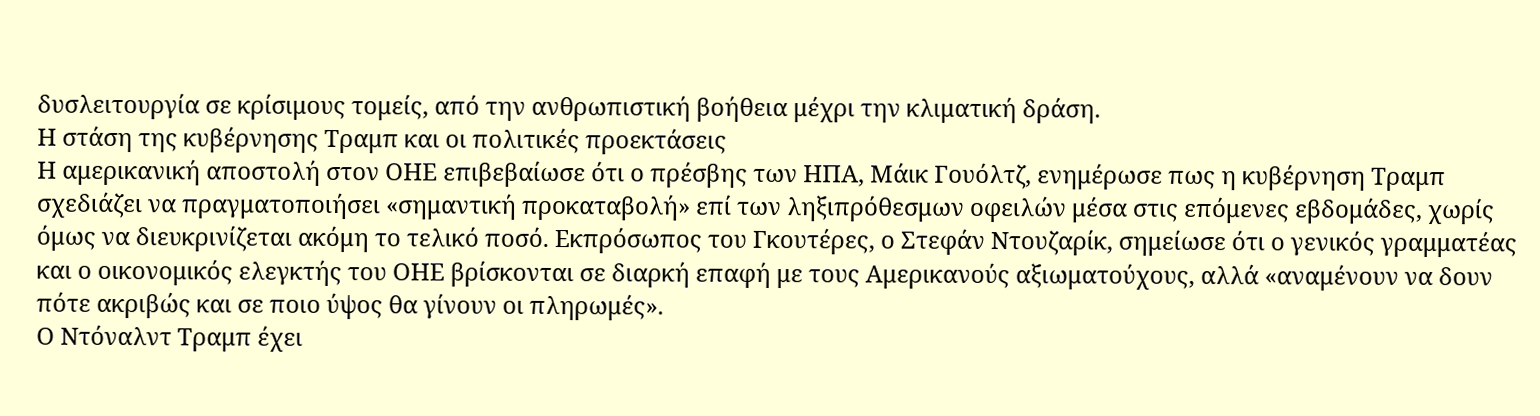δυσλειτουργία σε κρίσιμους τομείς, από την ανθρωπιστική βοήθεια μέχρι την κλιματική δράση.
Η στάση της κυβέρνησης Τραμπ και οι πολιτικές προεκτάσεις
Η αμερικανική αποστολή στον ΟΗΕ επιβεβαίωσε ότι ο πρέσβης των ΗΠΑ, Μάικ Γουόλτζ, ενημέρωσε πως η κυβέρνηση Τραμπ σχεδιάζει να πραγματοποιήσει «σημαντική προκαταβολή» επί των ληξιπρόθεσμων οφειλών μέσα στις επόμενες εβδομάδες, χωρίς όμως να διευκρινίζεται ακόμη το τελικό ποσό. Εκπρόσωπος του Γκουτέρες, ο Στεφάν Ντουζαρίκ, σημείωσε ότι ο γενικός γραμματέας και ο οικονομικός ελεγκτής του ΟΗΕ βρίσκονται σε διαρκή επαφή με τους Αμερικανούς αξιωματούχους, αλλά «αναμένουν να δουν πότε ακριβώς και σε ποιο ύψος θα γίνουν οι πληρωμές».
Ο Ντόναλντ Τραμπ έχει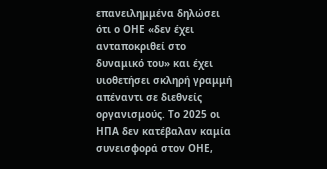επανειλημμένα δηλώσει ότι ο ΟΗΕ «δεν έχει ανταποκριθεί στο δυναμικό του» και έχει υιοθετήσει σκληρή γραμμή απέναντι σε διεθνείς οργανισμούς. Το 2025 οι ΗΠΑ δεν κατέβαλαν καμία συνεισφορά στον ΟΗΕ,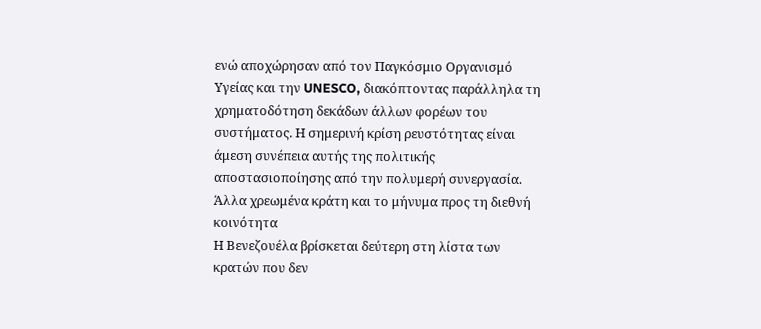ενώ αποχώρησαν από τον Παγκόσμιο Οργανισμό Υγείας και την UNESCO, διακόπτοντας παράλληλα τη χρηματοδότηση δεκάδων άλλων φορέων του συστήματος. Η σημερινή κρίση ρευστότητας είναι άμεση συνέπεια αυτής της πολιτικής αποστασιοποίησης από την πολυμερή συνεργασία.
Άλλα χρεωμένα κράτη και το μήνυμα προς τη διεθνή κοινότητα
Η Βενεζουέλα βρίσκεται δεύτερη στη λίστα των κρατών που δεν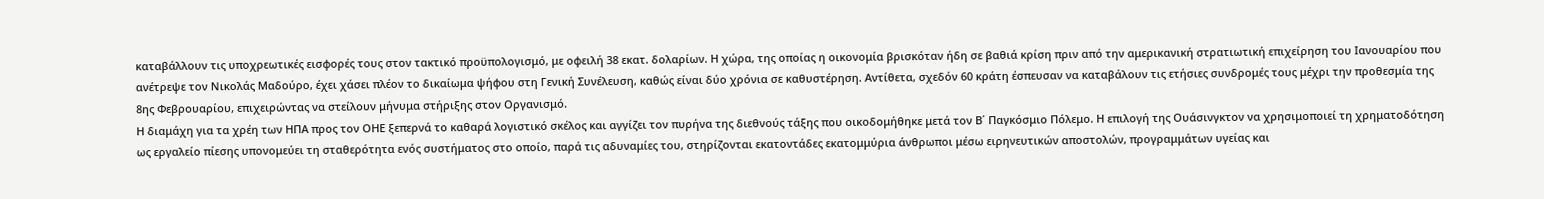καταβάλλουν τις υποχρεωτικές εισφορές τους στον τακτικό προϋπολογισμό, με οφειλή 38 εκατ. δολαρίων. Η χώρα, της οποίας η οικονομία βρισκόταν ήδη σε βαθιά κρίση πριν από την αμερικανική στρατιωτική επιχείρηση του Ιανουαρίου που ανέτρεψε τον Νικολάς Μαδούρο, έχει χάσει πλέον το δικαίωμα ψήφου στη Γενική Συνέλευση, καθώς είναι δύο χρόνια σε καθυστέρηση. Αντίθετα, σχεδόν 60 κράτη έσπευσαν να καταβάλουν τις ετήσιες συνδρομές τους μέχρι την προθεσμία της 8ης Φεβρουαρίου, επιχειρώντας να στείλουν μήνυμα στήριξης στον Οργανισμό.
Η διαμάχη για τα χρέη των ΗΠΑ προς τον ΟΗΕ ξεπερνά το καθαρά λογιστικό σκέλος και αγγίζει τον πυρήνα της διεθνούς τάξης που οικοδομήθηκε μετά τον Β΄ Παγκόσμιο Πόλεμο. Η επιλογή της Ουάσινγκτον να χρησιμοποιεί τη χρηματοδότηση ως εργαλείο πίεσης υπονομεύει τη σταθερότητα ενός συστήματος στο οποίο, παρά τις αδυναμίες του, στηρίζονται εκατοντάδες εκατομμύρια άνθρωποι μέσω ειρηνευτικών αποστολών, προγραμμάτων υγείας και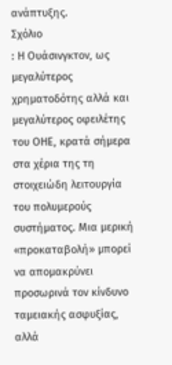ανάπτυξης.
Σχόλιο
: Η Ουάσινγκτον, ως μεγαλύτερος χρηματοδότης αλλά και μεγαλύτερος οφειλέτης του ΟΗΕ, κρατά σήμερα στα χέρια της τη στοιχειώδη λειτουργία του πολυμερούς συστήματος. Μια μερική «προκαταβολή» μπορεί να απομακρύνει προσωρινά τον κίνδυνο ταμειακής ασφυξίας, αλλά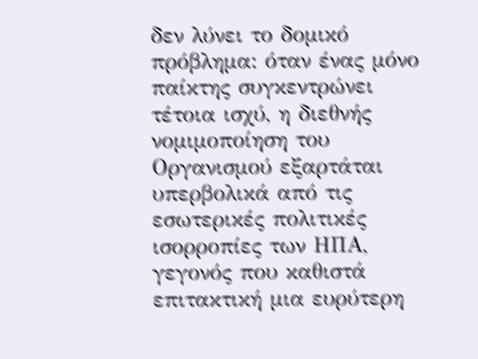δεν λύνει το δομικό πρόβλημα: όταν ένας μόνο παίκτης συγκεντρώνει τέτοια ισχύ, η διεθνής νομιμοποίηση του Οργανισμού εξαρτάται υπερβολικά από τις εσωτερικές πολιτικές ισορροπίες των ΗΠΑ, γεγονός που καθιστά επιτακτική μια ευρύτερη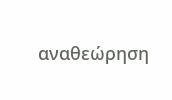αναθεώρηση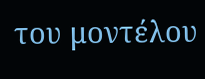του μοντέλου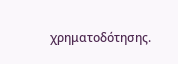χρηματοδότησης.